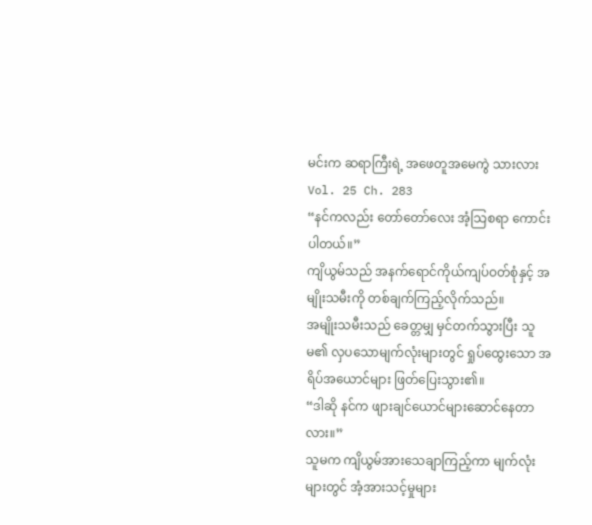မင်းက ဆရာကြီးရဲ့ အဖေတူအမေကွဲ သားလား
Vol. 25 Ch. 283
“နင်ကလည်း တော်တော်လေး အံ့သြစရာ ကောင်းပါတယ်။”
ကျိယွမ်သည် အနက်ရောင်ကိုယ်ကျပ်ဝတ်စုံနှင့် အမျိုးသမီးကို တစ်ချက်ကြည့်လိုက်သည်။
အမျိုးသမီးသည် ခေတ္တမျှ မှင်တက်သွားပြီး သူမ၏ လှပသောမျက်လုံးများတွင် ရှုပ်ထွေးသော အရိပ်အယောင်များ ဖြတ်ပြေးသွား၏။
“ဒါဆို နင်က ဖျားချင်ယောင်များဆောင်နေတာလား။”
သူမက ကျိယွမ်အားသေချာကြည့်ကာ မျက်လုံးများတွင် အံ့အားသင့်မှုများ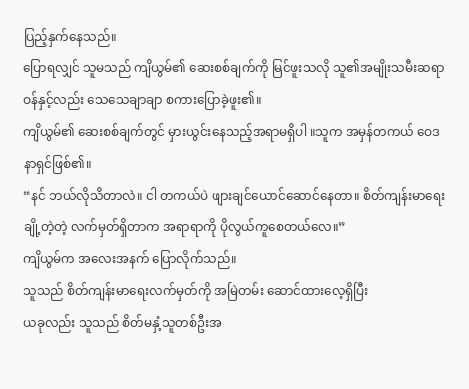ပြည့်နှက်နေသည်။
ပြောရလျှင် သူမသည် ကျိယွမ်၏ ဆေးစစ်ချက်ကို မြင်ဖူးသလို သူ၏အမျိုးသမီးဆရာဝန်နှင့်လည်း သေသေချာချာ စကားပြောခဲ့ဖူး၏။
ကျိယွမ်၏ ဆေးစစ်ချက်တွင် မှားယွင်းနေသည့်အရာမရှိပါ ။သူက အမှန်တကယ် ဝေဒနာရှင်ဖြစ်၏။
“နင် ဘယ်လိုသိတာလဲ။ ငါ တကယ်ပဲ ဖျားချင်ယောင်ဆောင်နေတာ။ စိတ်ကျန်းမာရေးချို့တဲ့တဲ့ လက်မှတ်ရှိတာက အရာရာကို ပိုလွယ်ကူစေတယ်လေ။”
ကျိယွမ်က အလေးအနက် ပြောလိုက်သည်။
သူသည် စိတ်ကျန်းမာရေးလက်မှတ်ကို အမြဲတမ်း ဆောင်ထားလေ့ရှိပြီး
ယခုလည်း သူသည် စိတ်မနှံ့သူတစ်ဦးအ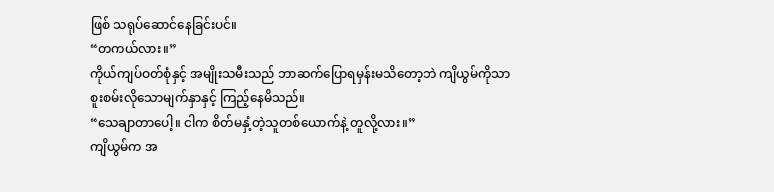ဖြစ် သရုပ်ဆောင်နေခြင်းပင်။
“တကယ်လား။”
ကိုယ်ကျပ်ဝတ်စုံနှင့် အမျိုးသမီးသည် ဘာဆက်ပြောရမှန်းမသိတော့ဘဲ ကျိယွမ်ကိုသာ စူးစမ်းလိုသောမျက်နှာနှင့် ကြည့်နေမိသည်။
“သေချာတာပေါ့။ ငါက စိတ်မနှံ့တဲ့သူတစ်ယောက်နဲ့ တူလို့လား။”
ကျိယွမ်က အ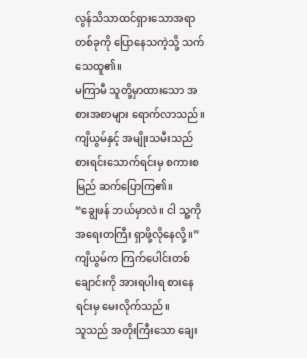လွန်သိသာထင်ရှားသောအရာတစ်ခုကို ပြောနေသကဲ့သို့ သက်သေထူ၏။
မကြာမီ သူတို့မှာထားသော အစားအစာများ ရောက်လာသည်။
ကျိယွမ်နှင့် အမျိုးသမီးသည် စားရင်းသောက်ရင်းမှ စကားစမြည် ဆက်ပြောကြ၏။
“ချွေဖန် ဘယ်မှာလဲ။ ငါ သူ့ကို အရေးတကြီး ရှာဖို့လိုနေလို့။”
ကျိယွမ်က ကြက်ပေါင်းတစ်ချောင်းကို အားရပါးရ စားနေရင်းမှ မေးလိုက်သည်။
သူသည် အတိုးကြီးသော ချေး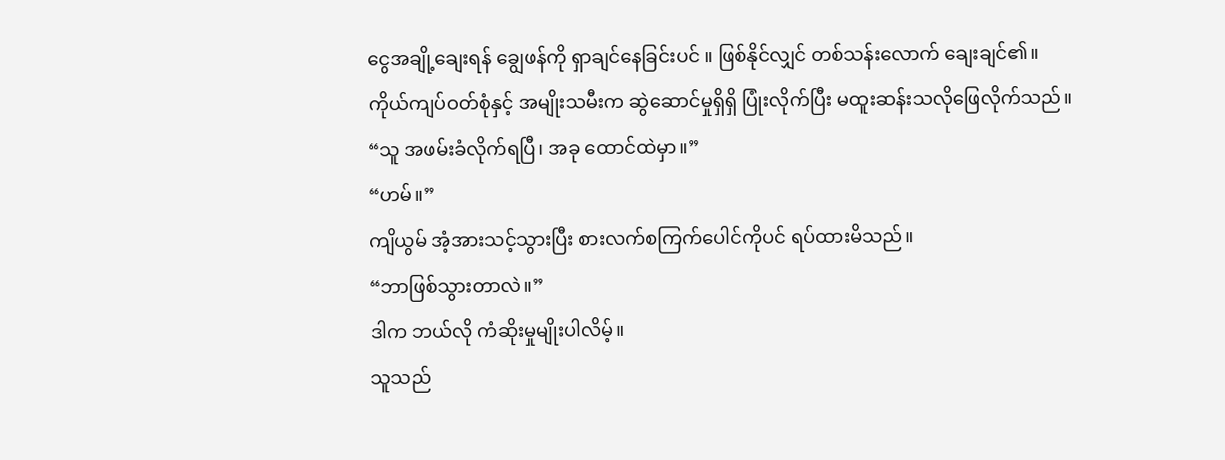ငွေအချို့ချေးရန် ချွေဖန်ကို ရှာချင်နေခြင်းပင် ။ ဖြစ်နိုင်လျှင် တစ်သန်းလောက် ချေးချင်၏။
ကိုယ်ကျပ်ဝတ်စုံနှင့် အမျိုးသမီးက ဆွဲဆောင်မှုရှိရှိ ပြုံးလိုက်ပြီး မထူးဆန်းသလိုဖြေလိုက်သည်။
“သူ အဖမ်းခံလိုက်ရပြီ၊ အခု ထောင်ထဲမှာ။”
“ဟမ်။”
ကျိယွမ် အံ့အားသင့်သွားပြီး စားလက်စကြက်ပေါင်ကိုပင် ရပ်ထားမိသည်။
“ဘာဖြစ်သွားတာလဲ။”
ဒါက ဘယ်လို ကံဆိုးမှုမျိုးပါလိမ့်။
သူသည်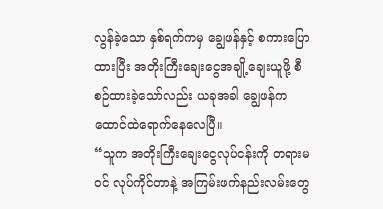လွန်ခဲ့သော နှစ်ရက်ကမှ ချွေဖန်နှင့် စကားပြောထားပြီး အတိုးကြီးချေးငွေအချို့ချေးယူဖို့ စီစဉ်ထားခဲ့သော်လည်း ယခုအခါ ချွေဖန်က ထောင်ထဲရောက်နေလေပြီ။
“သူက အတိုးကြီးချေးငွေလုပ်ငန်းကို တရားမဝင် လုပ်ကိုင်တာနဲ့ အကြမ်းဖက်နည်းလမ်းတွေ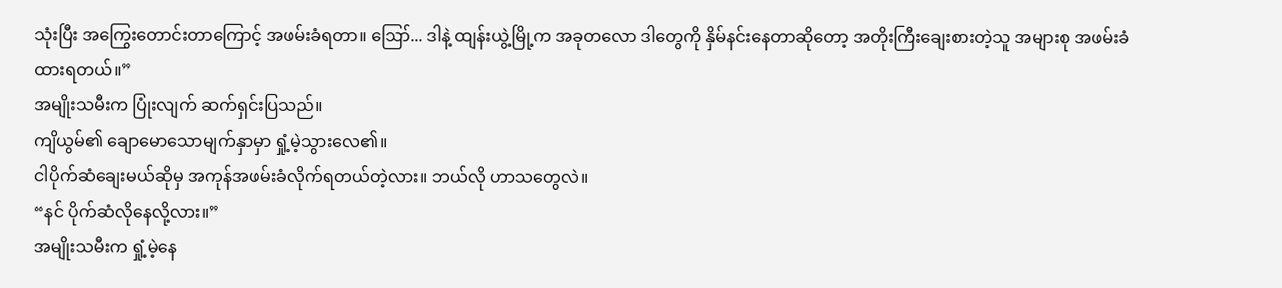သုံးပြီး အကြွေးတောင်းတာကြောင့် အဖမ်းခံရတာ။ ဪ... ဒါနဲ့ ထျန်းယွဲ့မြို့က အခုတလော ဒါတွေကို နှိမ်နင်းနေတာဆိုတော့ အတိုးကြီးချေးစားတဲ့သူ အများစု အဖမ်းခံထားရတယ်။”
အမျိုးသမီးက ပြုံးလျက် ဆက်ရှင်းပြသည်။
ကျိယွမ်၏ ချောမောသောမျက်နှာမှာ ရှုံ့မဲ့သွားလေ၏။
ငါပိုက်ဆံချေးမယ်ဆိုမှ အကုန်အဖမ်းခံလိုက်ရတယ်တဲ့လား။ ဘယ်လို ဟာသတွေလဲ။
“နင် ပိုက်ဆံလိုနေလို့လား။”
အမျိုးသမီးက ရှုံ့မဲ့နေ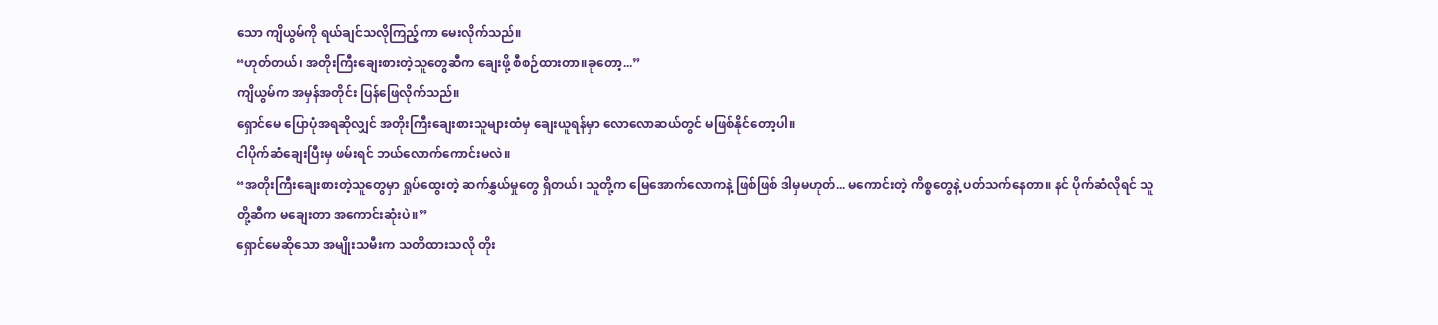သော ကျိယွမ်ကို ရယ်ချင်သလိုကြည့်ကာ မေးလိုက်သည်။
“ဟုတ်တယ်၊ အတိုးကြီးချေးစားတဲ့သူတွေဆီက ချေးဖို့ စီစဉ်ထားတာ။ခုတော့...”
ကျိယွမ်က အမှန်အတိုင်း ပြန်ဖြေလိုက်သည်။
ရှောင်မေ ပြောပုံအရဆိုလျှင် အတိုးကြီးချေးစားသူများထံမှ ချေးယူရန်မှာ လောလောဆယ်တွင် မဖြစ်နိုင်တော့ပါ။
ငါပိုက်ဆံချေးပြီးမှ ဖမ်းရင် ဘယ်လောက်ကောင်းမလဲ။
“အတိုးကြီးချေးစားတဲ့သူတွေမှာ ရှုပ်ထွေးတဲ့ ဆက်နွှယ်မှုတွေ ရှိတယ်၊ သူတို့က မြေအောက်လောကနဲ့ ဖြစ်ဖြစ် ဒါမှမဟုတ်... မကောင်းတဲ့ ကိစ္စတွေနဲ့ ပတ်သက်နေတာ။ နင် ပိုက်ဆံလိုရင် သူတို့ဆီက မချေးတာ အကောင်းဆုံးပဲ။”
ရှောင်မေဆိုသော အမျိုးသမီးက သတိထားသလို တိုး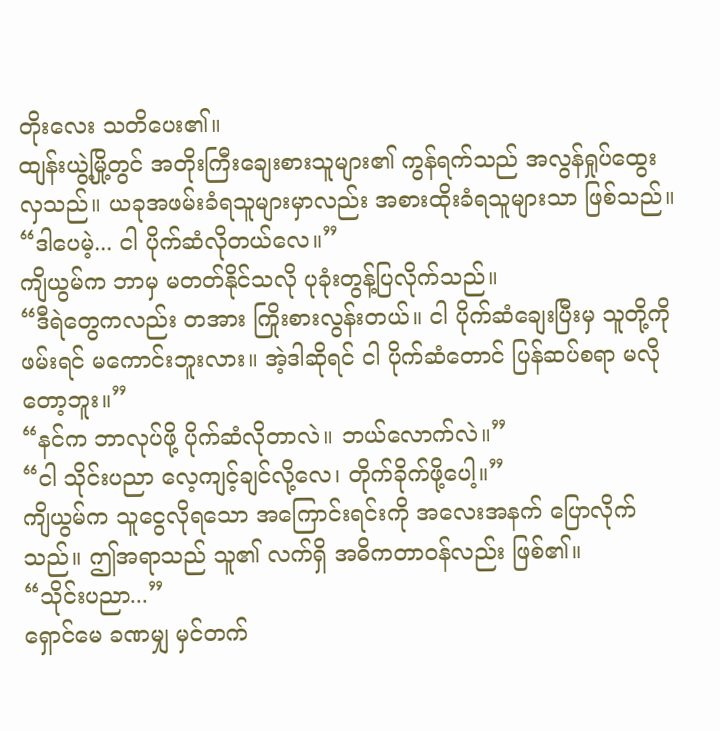တိုးလေး သတိပေး၏။
ထျန်းယွဲ့မြို့တွင် အတိုးကြီးချေးစားသူများ၏ ကွန်ရက်သည် အလွန်ရှုပ်ထွေးလှသည်။ ယခုအဖမ်းခံရသူများမှာလည်း အစားထိုးခံရသူများသာ ဖြစ်သည်။
“ဒါပေမဲ့... ငါ ပိုက်ဆံလိုတယ်လေ။”
ကျိယွမ်က ဘာမှ မတတ်နိုင်သလို ပုခုံးတွန့်ပြလိုက်သည်။
“ဒီရဲတွေကလည်း တအား ကြိုးစားလွန်းတယ်။ ငါ ပိုက်ဆံချေးပြီးမှ သူတို့ကို ဖမ်းရင် မကောင်းဘူးလား။ အဲ့ဒါဆိုရင် ငါ ပိုက်ဆံတောင် ပြန်ဆပ်စရာ မလိုတော့ဘူး။”
“နင်က ဘာလုပ်ဖို့ ပိုက်ဆံလိုတာလဲ။ ဘယ်လောက်လဲ။”
“ငါ သိုင်းပညာ လေ့ကျင့်ချင်လို့လေ၊ တိုက်ခိုက်ဖို့ပေါ့။”
ကျိယွမ်က သူငွေလိုရသော အကြောင်းရင်းကို အလေးအနက် ပြောလိုက်သည်။ ဤအရာသည် သူ၏ လက်ရှိ အဓိကတာဝန်လည်း ဖြစ်၏။
“သိုင်းပညာ...”
ရှောင်မေ ခဏမျှ မှင်တက်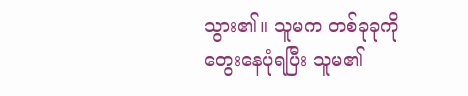သွား၏။ သူမက တစ်ခုခုကို တွေးနေပုံရပြီး သူမ၏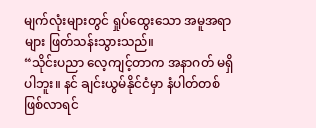မျက်လုံးများတွင် ရှုပ်ထွေးသော အမူအရာများ ဖြတ်သန်းသွားသည်။
“သိုင်းပညာ လေ့ကျင့်တာက အနာဂတ် မရှိပါဘူး။ နင် ချင်းယွမ်နိုင်ငံမှာ နံပါတ်တစ် ဖြစ်လာရင်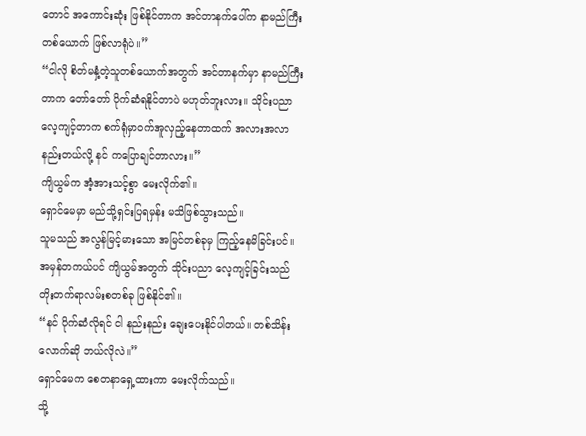တောင် အကောင်းဆုံး ဖြစ်နိုင်တာက အင်တာနက်ပေါ်က နာမည်ကြီးတစ်ယောက် ဖြစ်လာရုံပဲ။”
“ငါလို စိတ်မနှံ့တဲ့သူတစ်ယောက်အတွက် အင်တာနက်မှာ နာမည်ကြီးတာက တော်တော် ပိုက်ဆံရနိုင်တာပဲ မဟုတ်ဘူးလား။ သိုင်းပညာ လေ့ကျင့်တာက စက်ရုံမှာဝက်အူလှည့်နေတာထက် အလားအလာ နည်းတယ်လို့ နင် ကပြောချင်တာလား။”
ကျိယွမ်က အံ့အားသင့်စွာ မေးလိုက်၏။
ရှောင်မေမှာ မည်သို့ရှင်းပြရမှန်း မသိဖြစ်သွားသည်။
သူမသည် အလွန်မြင့်မားသော အမြင်တစ်ခုမှ ကြည့်နေမိခြင်းပင်။
အမှန်တကယ်ပင် ကျိယွမ်အတွက် သိုင်းပညာ လေ့ကျင့်ခြင်းသည် တိုးတက်ရာလမ်းစတစ်ခု ဖြစ်နိုင်၏။
“နင် ပိုက်ဆံလိုရင် ငါ နည်းနည်း ချေးပေးနိုင်ပါတယ်။ တစ်သိန်းလောက်ဆို ဘယ်လိုလဲ။”
ရှောင်မေက စေတနာရှေ့ထားကာ မေးလိုက်သည်။
သို့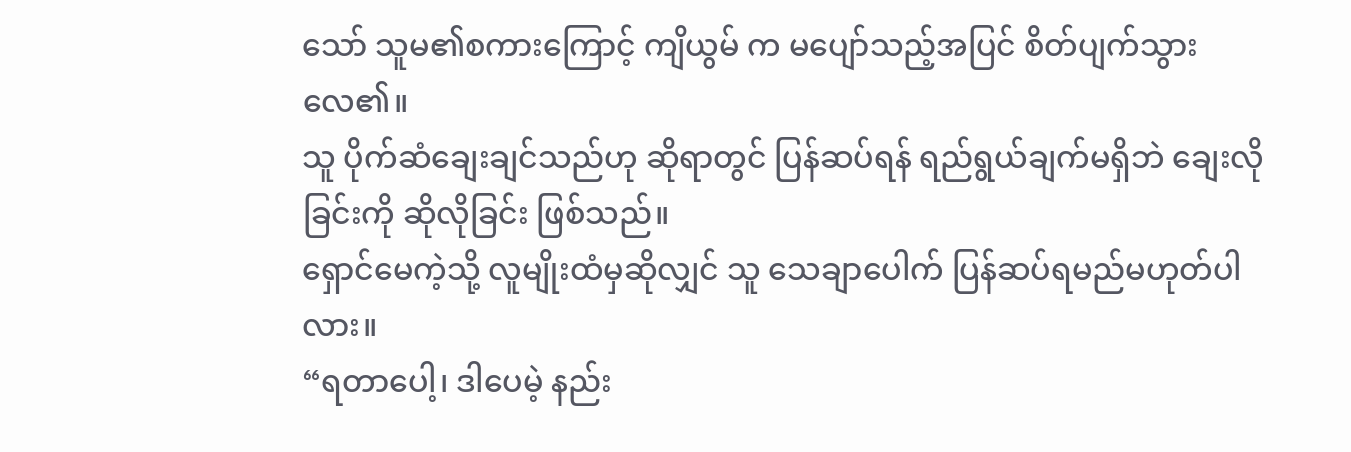သော် သူမ၏စကားကြောင့် ကျိယွမ် က မပျော်သည့်အပြင် စိတ်ပျက်သွားလေ၏။
သူ ပိုက်ဆံချေးချင်သည်ဟု ဆိုရာတွင် ပြန်ဆပ်ရန် ရည်ရွယ်ချက်မရှိဘဲ ချေးလိုခြင်းကို ဆိုလိုခြင်း ဖြစ်သည်။
ရှောင်မေကဲ့သို့ လူမျိုးထံမှဆိုလျှင် သူ သေချာပေါက် ပြန်ဆပ်ရမည်မဟုတ်ပါလား။
“ရတာပေါ့၊ ဒါပေမဲ့ နည်း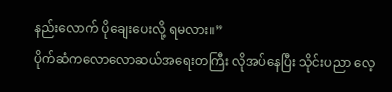နည်းလောက် ပိုချေးပေးလို့ ရမလား။”
ပိုက်ဆံကလောလောဆယ်အရေးတကြီး လိုအပ်နေပြီး သိုင်းပညာ လေ့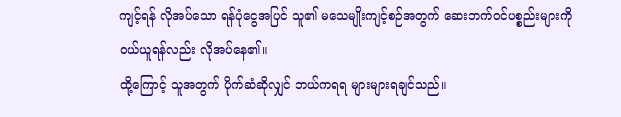ကျင့်ရန် လိုအပ်သော ရန်ပုံငွေအပြင် သူ၏ မသေမျိုးကျင့်စဉ်အတွက် ဆေးဘက်ဝင်ပစ္စည်းများကို ဝယ်ယူရန်လည်း လိုအပ်နေ၏။
ထို့ကြောင့် သူအတွက် ပိုက်ဆံဆိုလျှင် ဘယ်ကရရ များများရချင်သည်။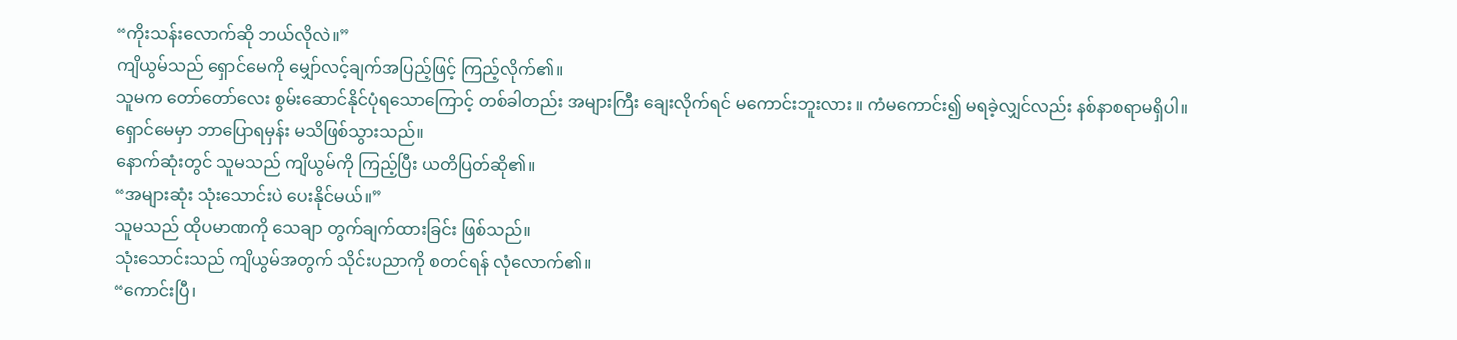“ကိုးသန်းလောက်ဆို ဘယ်လိုလဲ။”
ကျိယွမ်သည် ရှောင်မေကို မျှော်လင့်ချက်အပြည့်ဖြင့် ကြည့်လိုက်၏။
သူမက တော်တော်လေး စွမ်းဆောင်နိုင်ပုံရသောကြောင့် တစ်ခါတည်း အများကြီး ချေးလိုက်ရင် မကောင်းဘူးလား ။ ကံမကောင်း၍ မရခဲ့လျှင်လည်း နစ်နာစရာမရှိပါ။
ရှောင်မေမှာ ဘာပြောရမှန်း မသိဖြစ်သွားသည်။
နောက်ဆုံးတွင် သူမသည် ကျိယွမ်ကို ကြည့်ပြီး ယတိပြတ်ဆို၏။
“အများဆုံး သုံးသောင်းပဲ ပေးနိုင်မယ်။”
သူမသည် ထိုပမာဏကို သေချာ တွက်ချက်ထားခြင်း ဖြစ်သည်။
သုံးသောင်းသည် ကျိယွမ်အတွက် သိုင်းပညာကို စတင်ရန် လုံလောက်၏။
“ကောင်းပြီ၊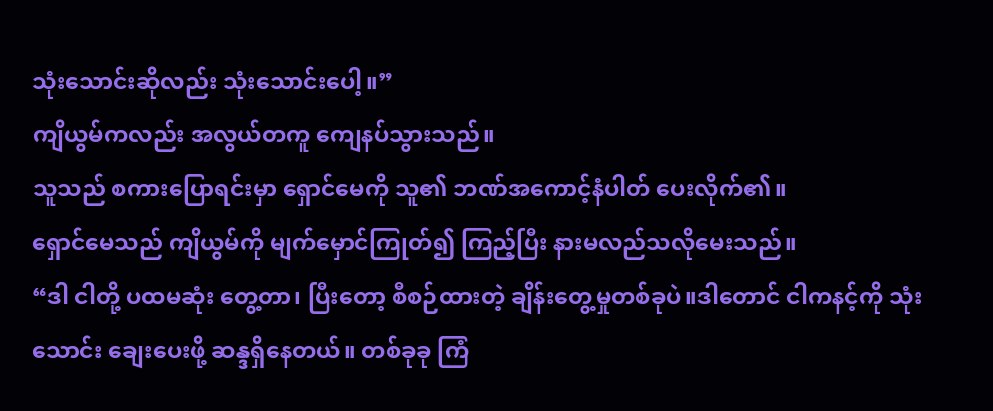သုံးသောင်းဆိုလည်း သုံးသောင်းပေါ့။”
ကျိယွမ်ကလည်း အလွယ်တကူ ကျေနပ်သွားသည်။
သူသည် စကားပြောရင်းမှာ ရှောင်မေကို သူ၏ ဘဏ်အကောင့်နံပါတ် ပေးလိုက်၏။
ရှောင်မေသည် ကျိယွမ်ကို မျက်မှောင်ကြုတ်၍ ကြည့်ပြီး နားမလည်သလိုမေးသည်။
“ဒါ ငါတို့ ပထမဆုံး တွေ့တာ၊ ပြီးတော့ စီစဉ်ထားတဲ့ ချိန်းတွေ့မှုတစ်ခုပဲ။ဒါတောင် ငါကနင့်ကို သုံးသောင်း ချေးပေးဖို့ ဆန္ဒရှိနေတယ်။ တစ်ခုခု ကြံ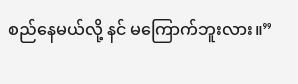စည်နေမယ်လို့ နင် မကြောက်ဘူးလား။”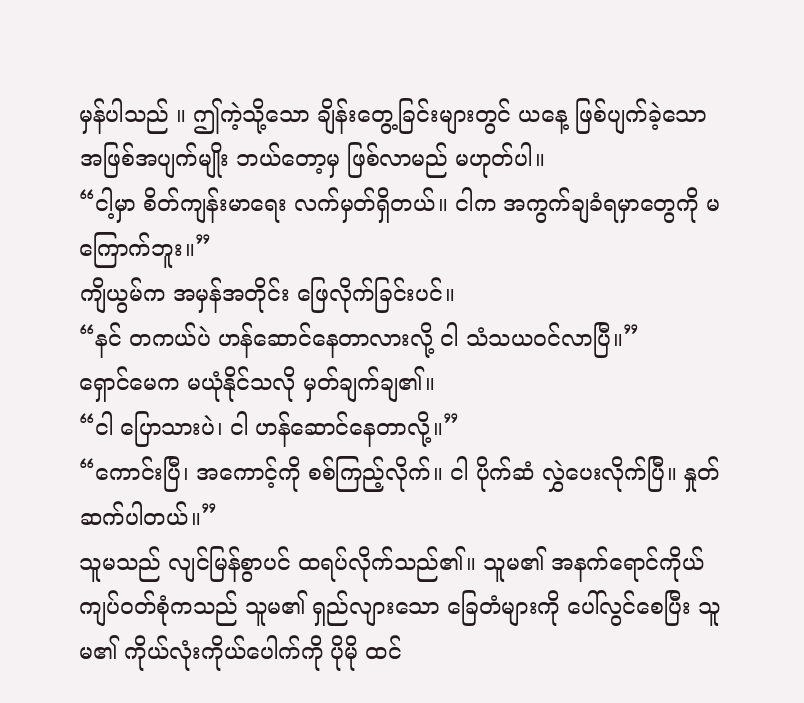မှန်ပါသည် ။ ဤကဲ့သို့သော ချိန်းတွေ့ခြင်းများတွင် ယနေ့ ဖြစ်ပျက်ခဲ့သော အဖြစ်အပျက်မျိုး ဘယ်တော့မှ ဖြစ်လာမည် မဟုတ်ပါ။
“ငါ့မှာ စိတ်ကျန်းမာရေး လက်မှတ်ရှိတယ်။ ငါက အကွက်ချခံရမှာတွေကို မကြောက်ဘူး။”
ကျိယွမ်က အမှန်အတိုင်း ဖြေလိုက်ခြင်းပင်။
“နင် တကယ်ပဲ ဟန်ဆောင်နေတာလားလို့ ငါ သံသယဝင်လာပြီ။”
ရှောင်မေက မယုံနိုင်သလို မှတ်ချက်ချ၏။
“ငါ ပြောသားပဲ၊ ငါ ဟန်ဆောင်နေတာလို့။”
“ကောင်းပြီ၊ အကောင့်ကို စစ်ကြည့်လိုက်။ ငါ ပိုက်ဆံ လွှဲပေးလိုက်ပြီ။ နှုတ်ဆက်ပါတယ်။”
သူမသည် လျင်မြန်စွာပင် ထရပ်လိုက်သည်၏။ သူမ၏ အနက်ရောင်ကိုယ်ကျပ်ဝတ်စုံကသည် သူမ၏ ရှည်လျားသော ခြေတံများကို ပေါ်လွင်စေပြီး သူမ၏ ကိုယ်လုံးကိုယ်ပေါက်ကို ပိုမို ထင်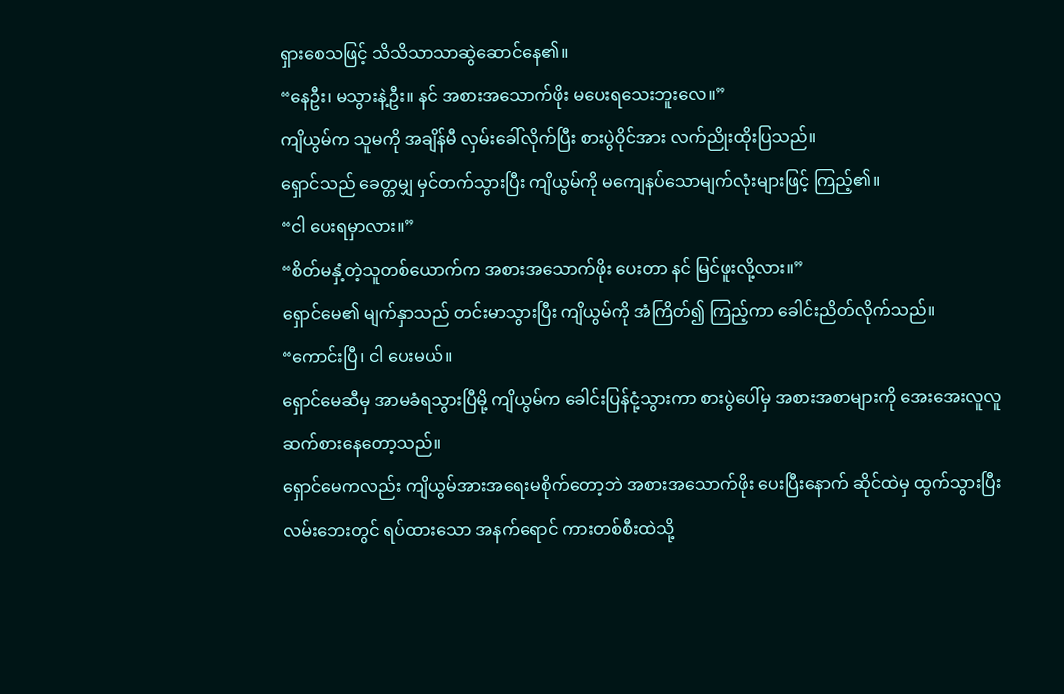ရှားစေသဖြင့် သိသိသာသာဆွဲဆောင်နေ၏။
“နေဦး၊ မသွားနဲ့ဦး။ နင် အစားအသောက်ဖိုး မပေးရသေးဘူးလေ။”
ကျိယွမ်က သူမကို အချိန်မီ လှမ်းခေါ်လိုက်ပြီး စားပွဲဝိုင်အား လက်ညိုးထိုးပြသည်။
ရှောင်သည် ခေတ္တမျှ မှင်တက်သွားပြီး ကျိယွမ်ကို မကျေနပ်သောမျက်လုံးများဖြင့် ကြည့်၏။
“ငါ ပေးရမှာလား။”
“စိတ်မနှံ့တဲ့သူတစ်ယောက်က အစားအသောက်ဖိုး ပေးတာ နင် မြင်ဖူးလို့လား။”
ရှောင်မေ၏ မျက်နှာသည် တင်းမာသွားပြီး ကျိယွမ်ကို အံကြိတ်၍ ကြည့်ကာ ခေါင်းညိတ်လိုက်သည်။
“ကောင်းပြီ၊ ငါ ပေးမယ်။
ရှောင်မေဆီမှ အာမခံရသွားပြီမို့ ကျိယွမ်က ခေါင်းပြန်ငုံ့သွားကာ စားပွဲပေါ်မှ အစားအစာများကို အေးအေးလူလူဆက်စားနေတော့သည်။
ရှောင်မေကလည်း ကျိယွမ်အားအရေးမစိုက်တော့ဘဲ အစားအသောက်ဖိုး ပေးပြီးနောက် ဆိုင်ထဲမှ ထွက်သွားပြီး လမ်းဘေးတွင် ရပ်ထားသော အနက်ရောင် ကားတစ်စီးထဲသို့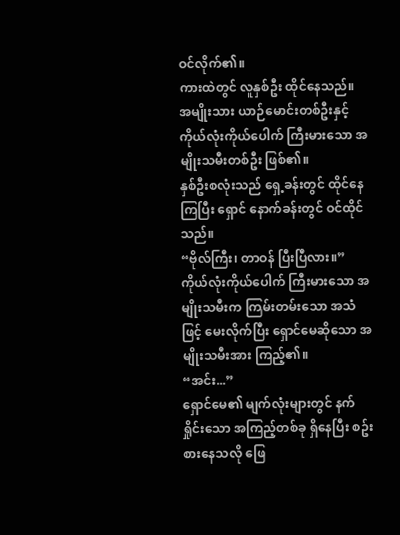ဝင်လိုက်၏။
ကားထဲတွင် လူနှစ်ဦး ထိုင်နေသည်။
အမျိုးသား ယာဉ်မောင်းတစ်ဦးနှင့် ကိုယ်လုံးကိုယ်ပေါက် ကြီးမားသော အမျိုးသမီးတစ်ဦး ဖြစ်၏။
နှစ်ဦးစလုံးသည် ရှေ့ခန်းတွင် ထိုင်နေကြပြီး ရှောင် နောက်ခန်းတွင် ဝင်ထိုင်သည်။
“ဗိုလ်ကြီး၊ တာဝန် ပြီးပြီလား။”
ကိုယ်လုံးကိုယ်ပေါက် ကြီးမားသော အမျိုးသမီးက ကြမ်းတမ်းသော အသံဖြင့် မေးလိုက်ပြီး ရှောင်မေဆိုသော အမျိုးသမီးအား ကြည့်၏။
“အင်း...”
ရှောင်မေ၏ မျက်လုံးများတွင် နက်ရှိုင်းသော အကြည့်တစ်ခု ရှိနေပြီး စဥ်းစားနေသလို ဖြေ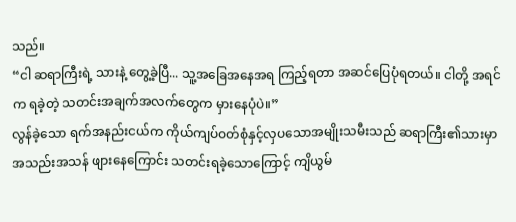သည်။
“ငါ ဆရာကြီးရဲ့ သားနဲ့ တွေ့ခဲ့ပြီ... သူ့အခြေအနေအရ ကြည့်ရတာ အဆင်ပြေပုံရတယ်။ ငါတို့ အရင်က ရခဲ့တဲ့ သတင်းအချက်အလက်တွေက မှားနေပုံပဲ။”
လွန်ခဲ့သော ရက်အနည်းငယ်က ကိုယ်ကျပ်ဝတ်စုံနှင့်လှပသောအမျိုးသမီးသည် ဆရာကြီး၏သားမှာ အသည်းအသန် ဖျားနေကြောင်း သတင်းရခဲ့သောကြောင့် ကျိယွမ်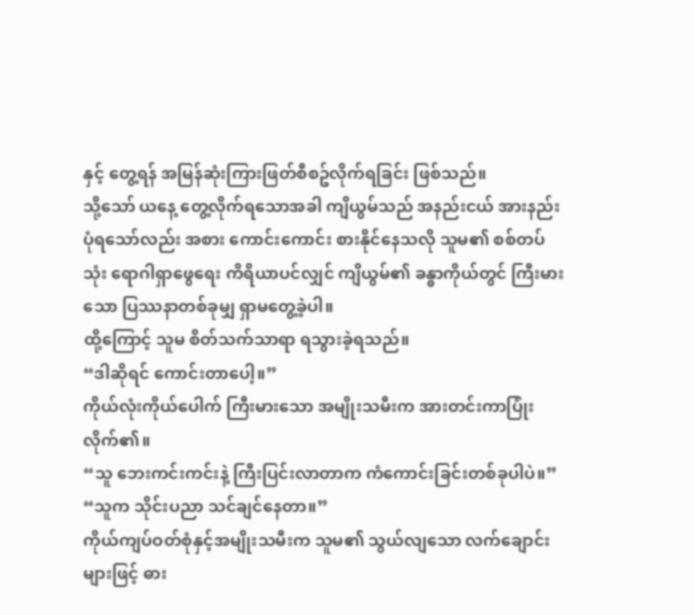နှင့် တွေ့ရန် အမြန်ဆုံးကြားဖြတ်စီစဥ်လိုက်ရခြင်း ဖြစ်သည်။
သို့သော် ယနေ့ တွေ့လိုက်ရသောအခါ ကျိယွမ်သည် အနည်းငယ် အားနည်းပုံရသော်လည်း အစား ကောင်းကောင်း စားနိုင်နေသလို သူမ၏ စစ်တပ်သုံး ရောဂါရှာဖွေရေး ကိရိယာပင်လျှင် ကျိယွမ်၏ ခန္ဓာကိုယ်တွင် ကြီးမားသော ပြဿနာတစ်ခုမျှ ရှာမတွေ့ခဲ့ပါ။
ထို့ကြောင့် သူမ စိတ်သက်သာရာ ရသွားခဲ့ရသည်။
“ဒါဆိုရင် ကောင်းတာပေါ့။”
ကိုယ်လုံးကိုယ်ပေါက် ကြီးမားသော အမျိုးသမီးက အားတင်းကာပြုံးလိုက်၏။
“သူ ဘေးကင်းကင်းနဲ့ ကြီးပြင်းလာတာက ကံကောင်းခြင်းတစ်ခုပါပဲ။”
“သူက သိုင်းပညာ သင်ချင်နေတာ။”
ကိုယ်ကျပ်ဝတ်စုံနှင့်အမျိုးသမီးက သူမ၏ သွယ်လျသော လက်ချောင်းများဖြင့် ဓား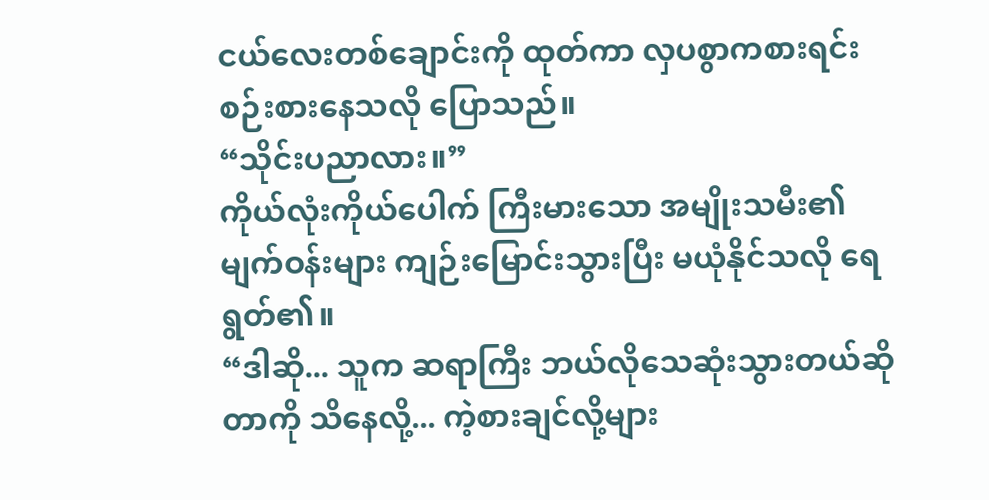ငယ်လေးတစ်ချောင်းကို ထုတ်ကာ လှပစွာကစားရင်း စဉ်းစားနေသလို ပြောသည်။
“သိုင်းပညာလား။”
ကိုယ်လုံးကိုယ်ပေါက် ကြီးမားသော အမျိုးသမီး၏ မျက်ဝန်းများ ကျဉ်းမြောင်းသွားပြီး မယုံနိုင်သလို ရေရွတ်၏။
“ဒါဆို... သူက ဆရာကြီး ဘယ်လိုသေဆုံးသွားတယ်ဆိုတာကို သိနေလို့... ကဲ့စားချင်လို့များ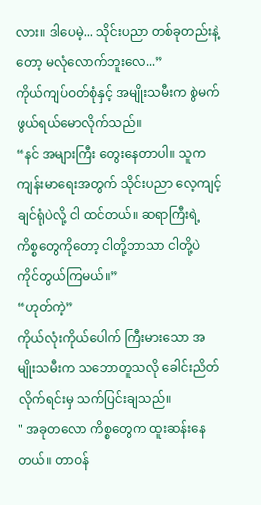လား။ ဒါပေမဲ့... သိုင်းပညာ တစ်ခုတည်းနဲ့တော့ မလုံလောက်ဘူးလေ...”
ကိုယ်ကျပ်ဝတ်စုံနှင့် အမျိုးသမီးက စွဲမက်ဖွယ်ရယ်မောလိုက်သည်။
“နင် အများကြီး တွေးနေတာပါ။ သူက ကျန်းမာရေးအတွက် သိုင်းပညာ လေ့ကျင့်ချင်ရုံပဲလို့ ငါ ထင်တယ်။ ဆရာကြီးရဲ့ ကိစ္စတွေကိုတော့ ငါတို့ဘာသာ ငါတို့ပဲ ကိုင်တွယ်ကြမယ်။”
“ဟုတ်ကဲ့”
ကိုယ်လုံးကိုယ်ပေါက် ကြီးမားသော အမျိုးသမီးက သဘောတူသလို ခေါင်းညိတ်လိုက်ရင်းမှ သက်ပြင်းချသည်။
" အခုတလော ကိစ္စတွေက ထူးဆန်းနေတယ်။ တာဝန်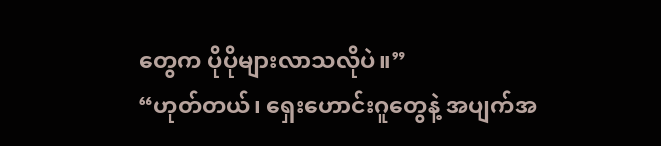တွေက ပိုပိုများလာသလိုပဲ။”
“ဟုတ်တယ်၊ ရှေးဟောင်းဂူတွေနဲ့ အပျက်အ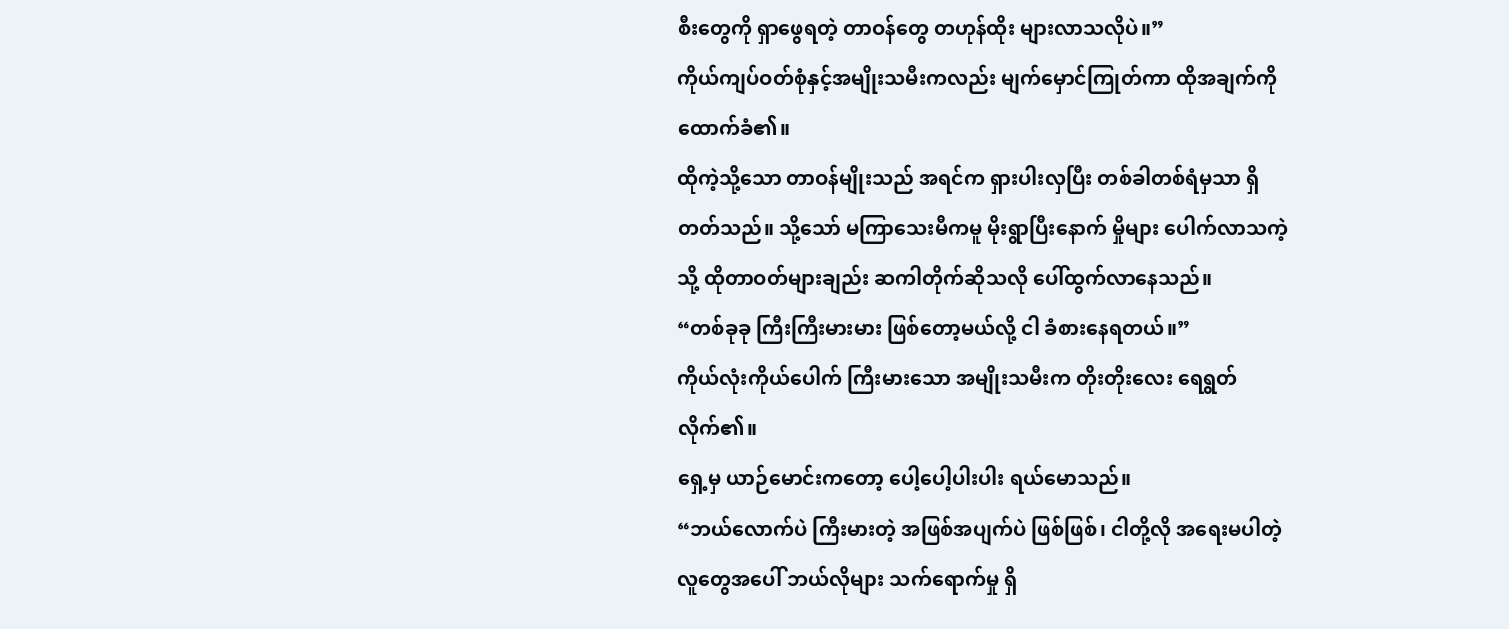စီးတွေကို ရှာဖွေရတဲ့ တာဝန်တွေ တဟုန်ထိုး များလာသလိုပဲ။”
ကိုယ်ကျပ်ဝတ်စုံနှင့်အမျိုးသမီးကလည်း မျက်မှောင်ကြုတ်ကာ ထိုအချက်ကိုထောက်ခံ၏။
ထိုကဲ့သို့သော တာဝန်မျိုးသည် အရင်က ရှားပါးလှပြီး တစ်ခါတစ်ရံမှသာ ရှိတတ်သည်။ သို့သော် မကြာသေးမီကမူ မိုးရွာပြီးနောက် မှိုများ ပေါက်လာသကဲ့သို့ ထိုတာဝတ်များချည်း ဆကါတိုက်ဆိုသလို ပေါ်ထွက်လာနေသည်။
“တစ်ခုခု ကြီးကြီးမားမား ဖြစ်တော့မယ်လို့ ငါ ခံစားနေရတယ်။”
ကိုယ်လုံးကိုယ်ပေါက် ကြီးမားသော အမျိုးသမီးက တိုးတိုးလေး ရေရွတ်လိုက်၏။
ရှေ့မှ ယာဉ်မောင်းကတော့ ပေါ့ပေါ့ပါးပါး ရယ်မောသည်။
“ဘယ်လောက်ပဲ ကြီးမားတဲ့ အဖြစ်အပျက်ပဲ ဖြစ်ဖြစ်၊ ငါတို့လို အရေးမပါတဲ့လူတွေအပေါ် ဘယ်လိုများ သက်ရောက်မှု ရှိ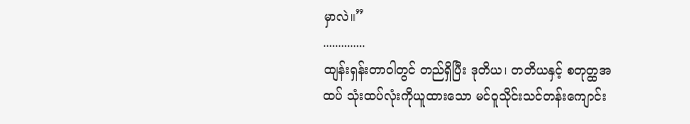မှာလဲ။”
..............
ထျန်းရှန်းတာဝါတွင် တည်ရှိပြီး ဒုတိယ၊ တတိယနှင့် စတုတ္ထအထပ် သုံးထပ်လုံးကိုယူထားသော မင်ဝူသိုင်းသင်တန်းကျောင်း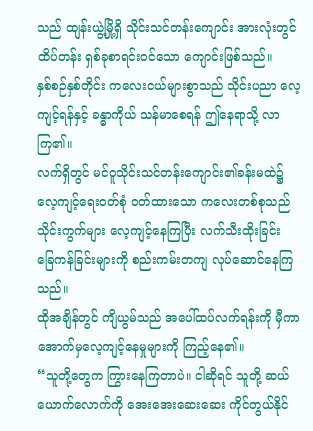သည် ထျန်းယွဲ့မြို့ရှိ သိုင်းသင်တန်းကျောင်း အားလုံးတွင် ထိပ်တန်း ရှစ်ခုစာရင်းဝင်သော ကျောင်းဖြစ်သည်။
နှစ်စဉ်နှစ်တိုင်း ကလေးငယ်များစွာသည် သိုင်းပညာ လေ့ကျင့်ရန်နှင့် ခန္ဓာကိုယ် သန်မာစေရန် ဤနေရာသို့ လာကြ၏။
လက်ရှိတွင် မင်ဝူသိုင်းသင်တန်းကျောင်း၏ခန်းမထဲ၌ လေ့ကျင့်ရေးဝတ်စုံ ဝတ်ထားသော ကလေးတစ်စုသည် သိုင်းကွက်များ လေ့ကျင့်နေကြပြီး လက်သီးထိုးခြင်း ခြေကန်ခြင်းများကို စည်းကမ်းတကျ လုပ်ဆောင်နေကြသည်။
ထိုအချိန်တွင် ကျိယွမ်သည် အပေါ်ထပ်လက်ရန်းကို မှီကာ အောက်မှလေ့ကျင့်နေမှုများကို ကြည့်နေ၏။
“သူတို့တွေက ကြွားနေကြတာပဲ။ ငါဆိုရင် သူတို့ ဆယ်ယောက်လောက်ကို အေးအေးဆေးဆေး ကိုင်တွယ်နိုင်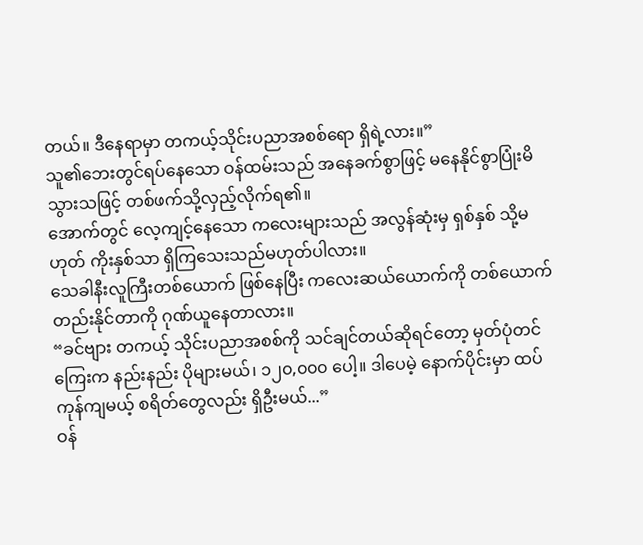တယ်။ ဒီနေရာမှာ တကယ့်သိုင်းပညာအစစ်ရော ရှိရဲ့လား။”
သူ၏ဘေးတွင်ရပ်နေသော ဝန်ထမ်းသည် အနေခက်စွာဖြင့် မနေနိုင်စွာပြုံးမိသွားသဖြင့် တစ်ဖက်သို့လှည့်လိုက်ရ၏။
အောက်တွင် လေ့ကျင့်နေသော ကလေးများသည် အလွန်ဆုံးမှ ရှစ်နှစ် သို့မဟုတ် ကိုးနှစ်သာ ရှိကြသေးသည်မဟုတ်ပါလား။
သေခါနီးလူကြီးတစ်ယောက် ဖြစ်နေပြီး ကလေးဆယ်ယောက်ကို တစ်ယောက်တည်းနိုင်တာကို ဂုဏ်ယူနေတာလား။
“ခင်ဗျား တကယ့် သိုင်းပညာအစစ်ကို သင်ချင်တယ်ဆိုရင်တော့ မှတ်ပုံတင်ကြေးက နည်းနည်း ပိုများမယ်၊ ၁၂၀,၀၀၀ ပေါ့။ ဒါပေမဲ့ နောက်ပိုင်းမှာ ထပ်ကုန်ကျမယ့် စရိတ်တွေလည်း ရှိဦးမယ်...”
ဝန်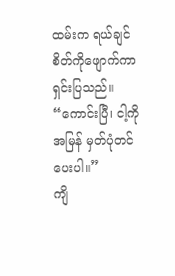ထမ်းက ရယ်ချင်စိတ်ကိုဖျောက်ကာ ရှင်းပြသည်။
“ကောင်းပြီ၊ ငါ့ကို အမြန် မှတ်ပုံတင်ပေးပါ။”
ကျိ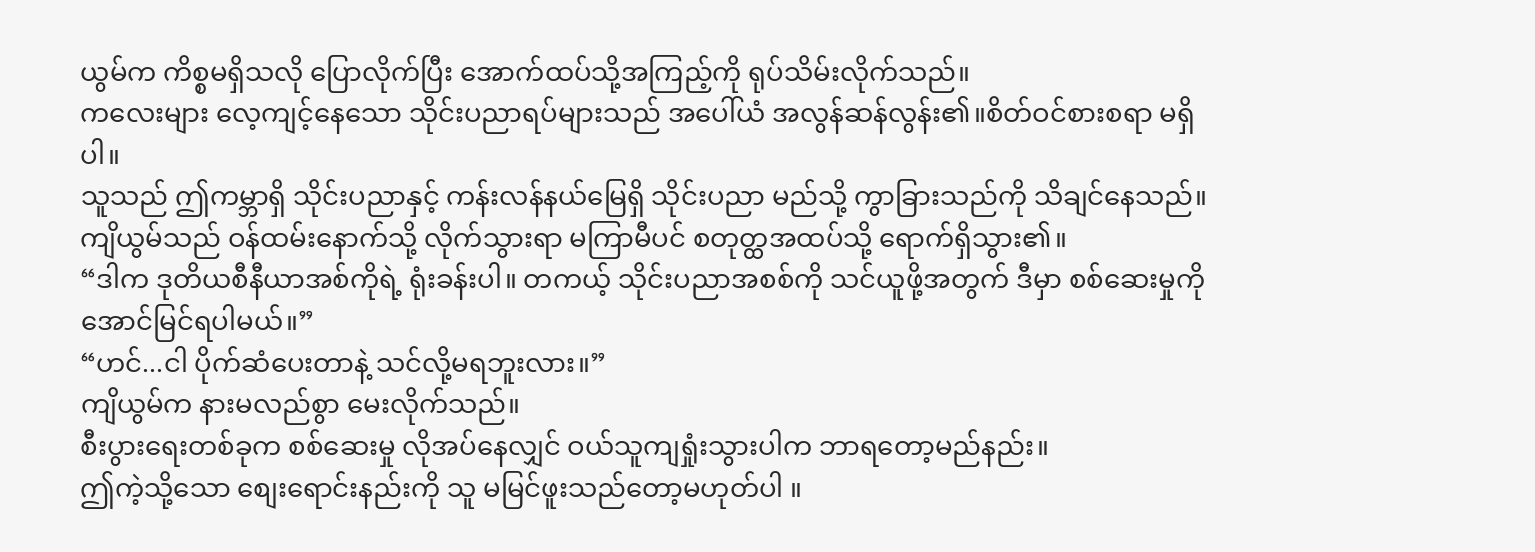ယွမ်က ကိစ္စမရှိသလို ပြောလိုက်ပြီး အောက်ထပ်သို့အကြည့်ကို ရုပ်သိမ်းလိုက်သည်။
ကလေးများ လေ့ကျင့်နေသော သိုင်းပညာရပ်များသည် အပေါ်ယံ အလွန်ဆန်လွန်း၏။စိတ်ဝင်စားစရာ မရှိပါ။
သူသည် ဤကမ္ဘာရှိ သိုင်းပညာနှင့် ကန်းလန်နယ်မြေရှိ သိုင်းပညာ မည်သို့ ကွာခြားသည်ကို သိချင်နေသည်။
ကျိယွမ်သည် ဝန်ထမ်းနောက်သို့ လိုက်သွားရာ မကြာမီပင် စတုတ္ထအထပ်သို့ ရောက်ရှိသွား၏။
“ဒါက ဒုတိယစီနီယာအစ်ကိုရဲ့ ရုံးခန်းပါ။ တကယ့် သိုင်းပညာအစစ်ကို သင်ယူဖို့အတွက် ဒီမှာ စစ်ဆေးမှုကို အောင်မြင်ရပါမယ်။”
“ဟင်...ငါ ပိုက်ဆံပေးတာနဲ့ သင်လို့မရဘူးလား။”
ကျိယွမ်က နားမလည်စွာ မေးလိုက်သည်။
စီးပွားရေးတစ်ခုက စစ်ဆေးမှု လိုအပ်နေလျှင် ဝယ်သူကျရှုံးသွားပါက ဘာရတော့မည်နည်း။
ဤကဲ့သို့သော စျေးရောင်းနည်းကို သူ မမြင်ဖူးသည်တော့မဟုတ်ပါ ။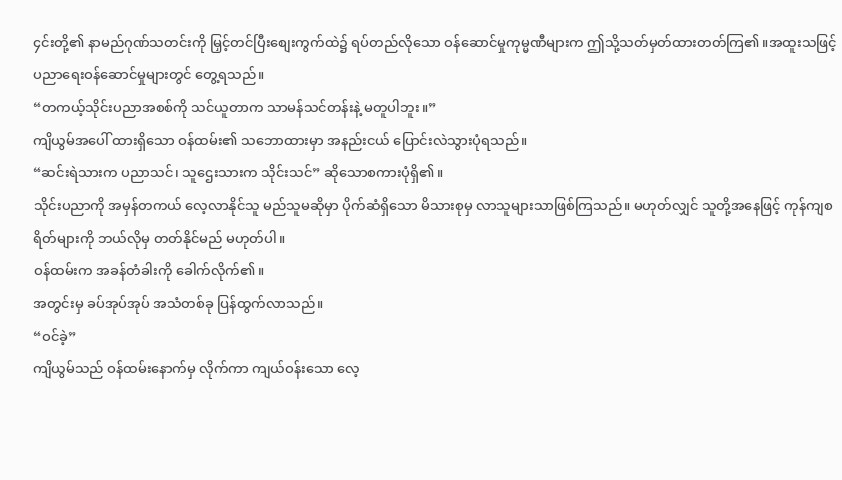၄င်းတို့၏ နာမည်ဂုဏ်သတင်းကို မြှင့်တင်ပြီးစျေးကွက်ထဲ၌ ရပ်တည်လိုသော ဝန်ဆောင်မှုကုမ္မဏီများက ဤသို့သတ်မှတ်ထားတတ်ကြ၏။အထူးသဖြင့် ပညာရေးဝန်ဆောင်မှုများတွင် တွေ့ရသည်။
“တကယ့်သိုင်းပညာအစစ်ကို သင်ယူတာက သာမန်သင်တန်းနဲ့ မတူပါဘူး။”
ကျိယွမ်အပေါ် ထားရှိသော ဝန်ထမ်း၏ သဘောထားမှာ အနည်းငယ် ပြောင်းလဲသွားပုံရသည်။
“ဆင်းရဲသားက ပညာသင်၊ သူဌေးသားက သိုင်းသင်” ဆိုသောစကားပုံရှိ၏။
သိုင်းပညာကို အမှန်တကယ် လေ့လာနိုင်သူ မည်သူမဆိုမှာ ပိုက်ဆံရှိသော မိသားစုမှ လာသူများသာဖြစ်ကြသည်။ မဟုတ်လျှင် သူတို့အနေဖြင့် ကုန်ကျစရိတ်များကို ဘယ်လိုမှ တတ်နိုင်မည် မဟုတ်ပါ။
ဝန်ထမ်းက အခန်တံခါးကို ခေါက်လိုက်၏။
အတွင်းမှ ခပ်အုပ်အုပ် အသံတစ်ခု ပြန်ထွက်လာသည်။
“ဝင်ခဲ့”
ကျိယွမ်သည် ဝန်ထမ်းနောက်မှ လိုက်ကာ ကျယ်ဝန်းသော လေ့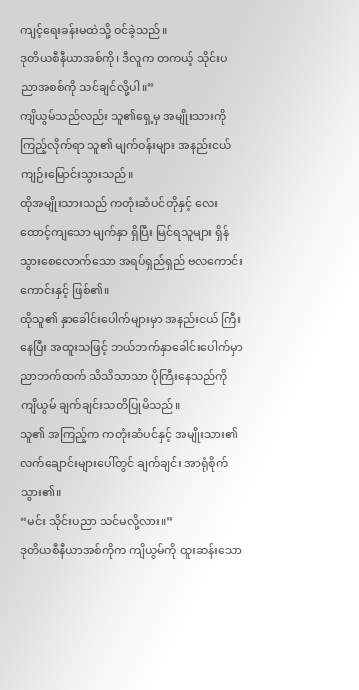ကျင့်ရေးခန်းမထဲသို့ ဝင်ခဲ့သည်။
ဒုတိယစီနီယာအစ်ကို၊ ဒီလူက တကယ့် သိုင်းပညာအစစ်ကို သင်ချင်လို့ပါ။”
ကျိယွမ်သည်လည်း သူ၏ရှေ့မှ အမျိုးသားကို ကြည့်လိုက်ရာ သူ၏ မျက်ဝန်းများ အနည်းငယ် ကျဉ်းမြောင်းသွားသည်။
ထိုအမျိုးသားသည် ကတုံးဆံပင်တိုနှင့် လေးထောင့်ကျသော မျက်နှာ ရှိပြီး မြင်ရသူများ ရှိန်သွားစေလောက်သော အရပ်ရှည်ရှည် ဗလကောင်းကောင်းနှင့် ဖြစ်၏။
ထိုသူ၏ နှာခေါင်းပေါက်များမှာ အနည်းငယ် ကြီးနေပြီး အထူးသဖြင့် ဘယ်ဘက်နှာခေါင်းပေါက်မှာ ညာဘက်ထက် သိသိသာသာ ပိုကြီးနေသည်ကို ကျိယွမ် ချက်ချင်းသတိပြုမိသည်။
သူ၏ အကြည့်က ကတုံးဆံပင်နှင့် အမျိုးသား၏ လက်ချောင်းများပေါ်တွင် ချက်ချင်း အာရုံစိုက်သွား၏။
“မင်း သိုင်းပညာ သင်မလို့လား။”
ဒုတိယစီနီယာအစ်ကိုက ကျိယွမ်ကို ထူးဆန်းသော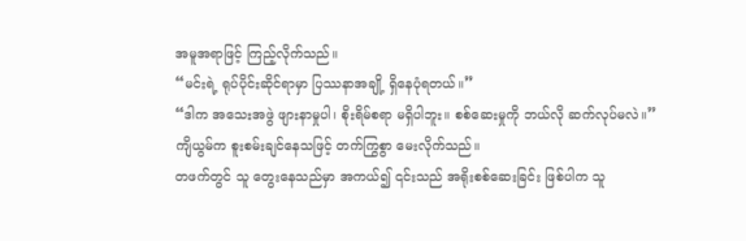အမူအရာဖြင့် ကြည့်လိုက်သည်။
“မင်းရဲ့ ရုပ်ပိုင်းဆိုင်ရာမှာ ပြဿနာအချို့ ရှိနေပုံရတယ်။”
“ဒါက အသေးအဖွဲ ဖျားနာမှုပါ၊ စိုးရိမ်စရာ မရှိပါဘူး။ စစ်ဆေးမှုကို ဘယ်လို ဆက်လုပ်မလဲ။”
ကျိယွမ်က စူးစမ်းချင်နေသဖြင့် တက်ကြွစွာ မေးလိုက်သည်။
တဖက်တွင် သူ တွေးနေသည်မှာ အကယ်၍ ၎င်းသည် အရိုးစစ်ဆေးခြင်း ဖြစ်ပါက သူ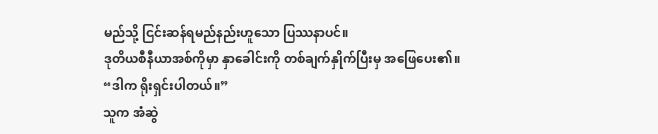မည်သို့ ငြင်းဆန်ရမည်နည်းဟူသော ပြဿနာပင်။
ဒုတိယစီနီယာအစ်ကိုမှာ နှာခေါင်းကို တစ်ချက်နှိုက်ပြီးမှ အဖြေပေး၏။
“ဒါက ရိုးရှင်းပါတယ်။”
သူက အံဆွဲ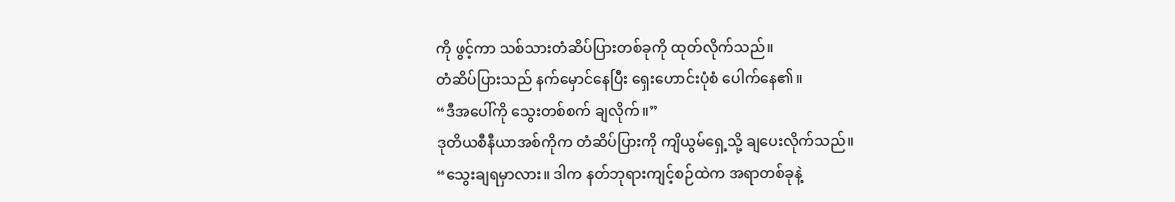ကို ဖွင့်ကာ သစ်သားတံဆိပ်ပြားတစ်ခုကို ထုတ်လိုက်သည်။
တံဆိပ်ပြားသည် နက်မှောင်နေပြီး ရှေးဟောင်းပုံစံ ပေါက်နေ၏။
“ဒီအပေါ်ကို သွေးတစ်စက် ချလိုက်။”
ဒုတိယစီနီယာအစ်ကိုက တံဆိပ်ပြားကို ကျိယွမ်ရှေ့သို့ ချပေးလိုက်သည်။
“သွေးချရမှာလား။ ဒါက နတ်ဘုရားကျင့်စဉ်ထဲက အရာတစ်ခုနဲ့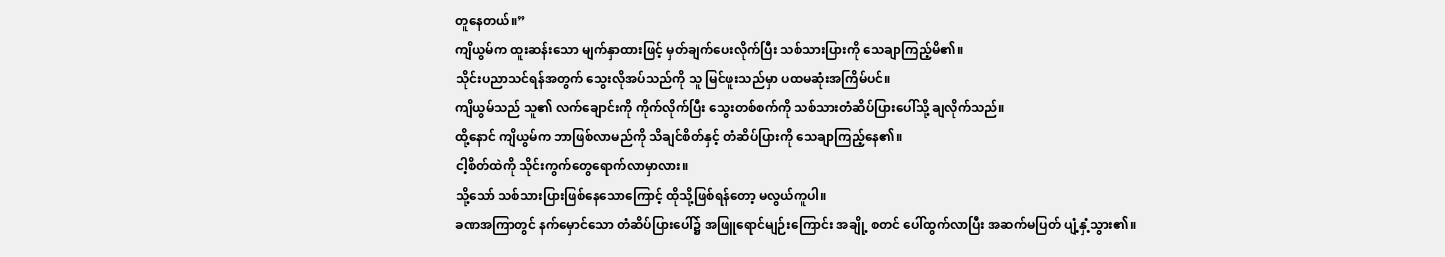တူနေတယ်။”
ကျိယွမ်က ထူးဆန်းသော မျက်နှာထားဖြင့် မှတ်ချက်ပေးလိုက်ပြီး သစ်သားပြားကို သေချာကြည့်မိ၏။
သိုင်းပညာသင်ရန်အတွက် သွေးလိုအပ်သည်ကို သူ မြင်ဖူးသည်မှာ ပထမဆုံးအကြိမ်ပင်။
ကျိယွမ်သည် သူ၏ လက်ချောင်းကို ကိုက်လိုက်ပြီး သွေးတစ်စက်ကို သစ်သားတံဆိပ်ပြားပေါ်သို့ ချလိုက်သည်။
ထို့နောင် ကျိယွမ်က ဘာဖြစ်လာမည်ကို သိချင်စိတ်နှင့် တံဆိပ်ပြားကို သေချာကြည့်နေ၏။
ငါ့စိတ်ထဲကို သိုင်းကွက်တွေရောက်လာမှာလား။
သို့သော် သစ်သားပြားဖြစ်နေသောကြောင့် ထိုသို့ဖြစ်ရန်တော့ မလွယ်ကူပါ။
ခဏအကြာတွင် နက်မှောင်သော တံဆိပ်ပြားပေါ်၌ အဖြူရောင်မျဉ်းကြောင်း အချို့ စတင် ပေါ်ထွက်လာပြီး အဆက်မပြတ် ပျံ့နှံ့သွား၏။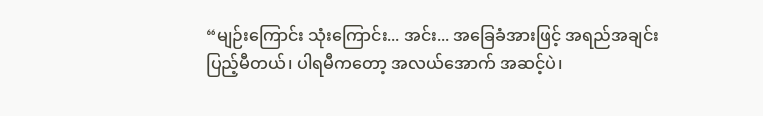“မျဉ်းကြောင်း သုံးကြောင်း... အင်း... အခြေခံအားဖြင့် အရည်အချင်း ပြည့်မီတယ်၊ ပါရမီကတော့ အလယ်အောက် အဆင့်ပဲ၊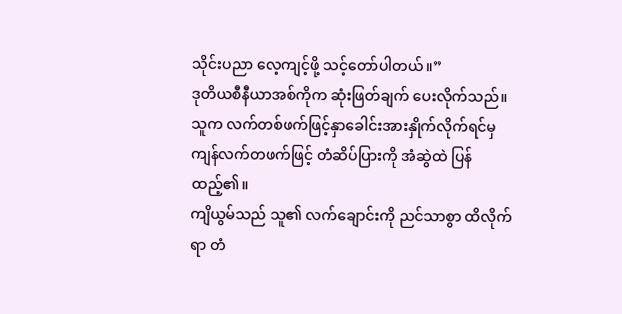သိုင်းပညာ လေ့ကျင့်ဖို့ သင့်တော်ပါတယ်။”
ဒုတိယစီနီယာအစ်ကိုက ဆုံးဖြတ်ချက် ပေးလိုက်သည်။
သူက လက်တစ်ဖက်ဖြင့်နှာခေါင်းအားနှိုက်လိုက်ရင်မှ ကျန်လက်တဖက်ဖြင့် တံဆိပ်ပြားကို အံဆွဲထဲ ပြန်ထည့်၏။
ကျိယွမ်သည် သူ၏ လက်ချောင်းကို ညင်သာစွာ ထိလိုက်ရာ တံ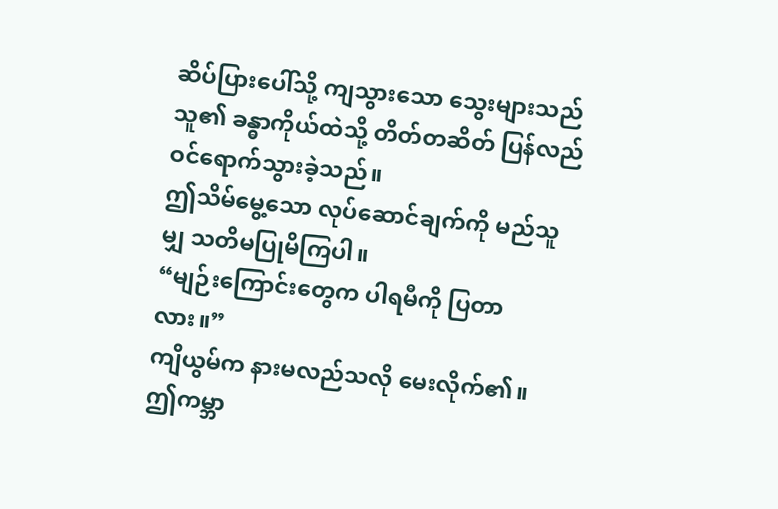ဆိပ်ပြားပေါ်သို့ ကျသွားသော သွေးများသည် သူ၏ ခန္ဓာကိုယ်ထဲသို့ တိတ်တဆိတ် ပြန်လည် ဝင်ရောက်သွားခဲ့သည်။
ဤသိမ်မွေ့သော လုပ်ဆောင်ချက်ကို မည်သူမျှ သတိမပြုမိကြပါ။
“မျဉ်းကြောင်းတွေက ပါရမီကို ပြတာလား။”
ကျိယွမ်က နားမလည်သလို မေးလိုက်၏။
ဤကမ္ဘာ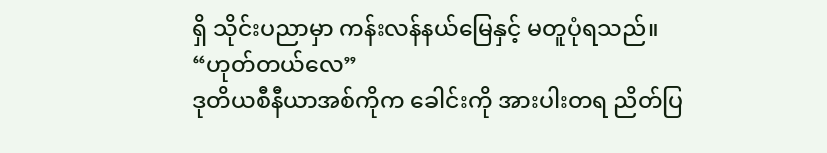ရှိ သိုင်းပညာမှာ ကန်းလန်နယ်မြေနှင့် မတူပုံရသည်။
“ဟုတ်တယ်လေ”
ဒုတိယစီနီယာအစ်ကိုက ခေါင်းကို အားပါးတရ ညိတ်ပြ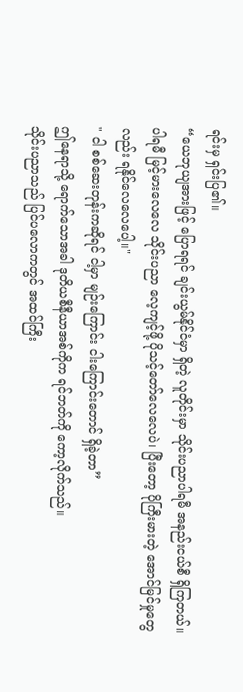ရင်းမှ ရှင်းပြ၏။
“ယေဘုယျအားဖြင့် ပြောရရင် ချင်းယွမ်နိုင်ငံမှာ ရှိတဲ့ လူတိုင်းမှာ သိုင်းပညာပါရမီ အနည်းငယ်စီ ရှိကြတယ်။
ပါရမီ မြင့်မားလေလေ သိုင်းပညာ လေ့ကျင့်ဖို့ ပိုသင့်တော်လေလေပဲ၊ ပြီးတော့ ပိုကြီးမားတဲ့ အောင်မြင်မှုတွေလည်း ရနိုင်လေလေပေါ့။"
" ငါ စစ်ဆေးတုန်းကဆိုရင် ငါ့မှာ မျဉ်းကြောင်း ငါးကြောင်းတောင် ရှိခဲ့တာ”
ဤနေရာသို့ ရောက်သောအခါ ဒုတိယစီနီယာအစ်ကိုက ရင်ဘတ်ကို ကော့လိုက်သည်။
သိုင်းပညာသည် ပြင်ပလောကတွင် အထင်ကြီး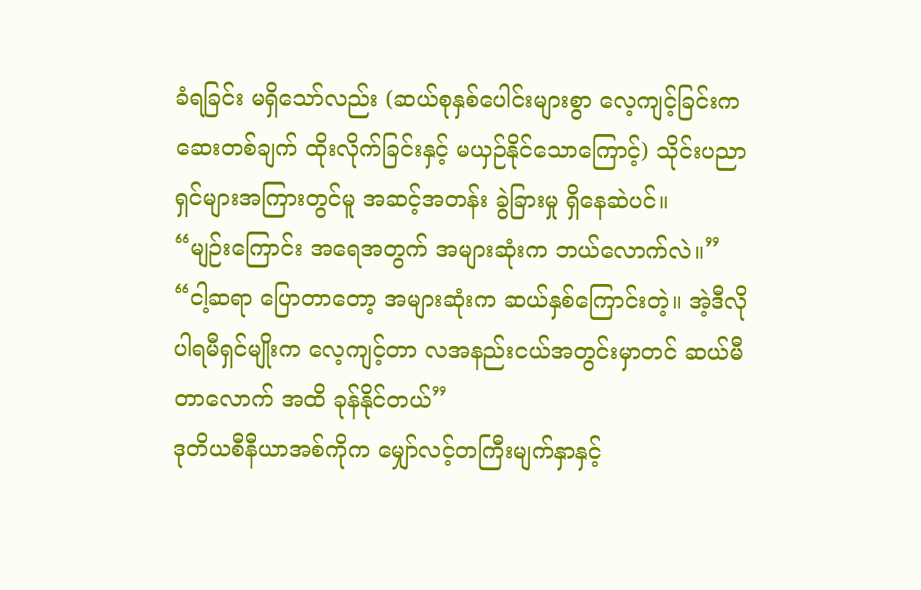ခံရခြင်း မရှိသော်လည်း (ဆယ်စုနှစ်ပေါင်းများစွာ လေ့ကျင့်ခြင်းက ဆေးတစ်ချက် ထိုးလိုက်ခြင်းနှင့် မယှဉ်နိုင်သောကြောင့်) သိုင်းပညာရှင်များအကြားတွင်မူ အဆင့်အတန်း ခွဲခြားမှု ရှိနေဆဲပင်။
“မျဉ်းကြောင်း အရေအတွက် အများဆုံးက ဘယ်လောက်လဲ။”
“ငါ့ဆရာ ပြောတာတော့ အများဆုံးက ဆယ်နှစ်ကြောင်းတဲ့။ အဲ့ဒီလို ပါရမီရှင်မျိုးက လေ့ကျင့်တာ လအနည်းငယ်အတွင်းမှာတင် ဆယ်မီတာလောက် အထိ ခုန်နိုင်တယ်”
ဒုတိယစီနီယာအစ်ကိုက မျှော်လင့်တကြီးမျက်နှာနှင့်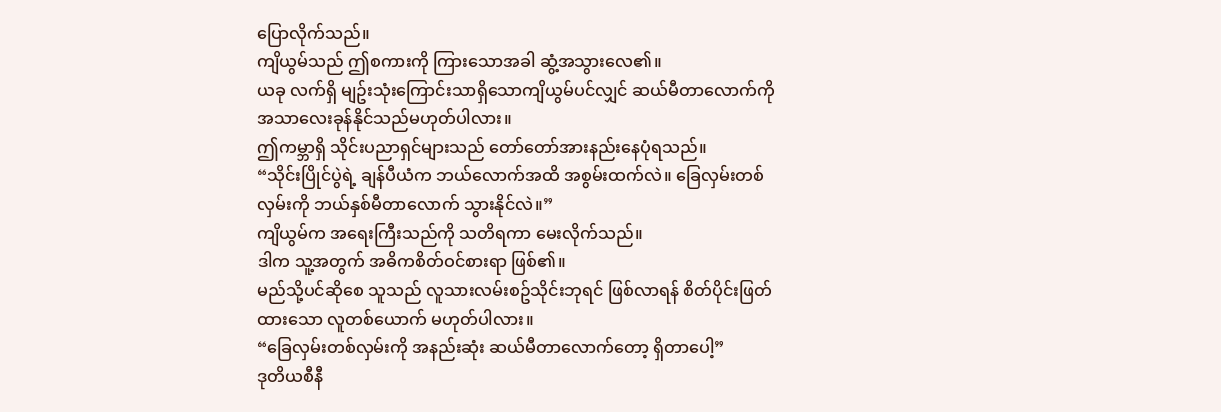ပြောလိုက်သည်။
ကျိယွမ်သည် ဤစကားကို ကြားသောအခါ ဆွံ့အသွားလေ၏။
ယခု လက်ရှိ မျဥ်းသုံးကြောင်းသာရှိသောကျိယွမ်ပင်လျှင် ဆယ်မီတာလောက်ကို အသာလေးခုန်နိုင်သည်မဟုတ်ပါလား။
ဤကမ္ဘာရှိ သိုင်းပညာရှင်များသည် တော်တော်အားနည်းနေပုံရသည်။
“သိုင်းပြိုင်ပွဲရဲ့ ချန်ပီယံက ဘယ်လောက်အထိ အစွမ်းထက်လဲ။ ခြေလှမ်းတစ်လှမ်းကို ဘယ်နှစ်မီတာလောက် သွားနိုင်လဲ။”
ကျိယွမ်က အရေးကြီးသည်ကို သတိရကာ မေးလိုက်သည်။
ဒါက သူ့အတွက် အဓိကစိတ်ဝင်စားရာ ဖြစ်၏။
မည်သို့ပင်ဆိုစေ သူသည် လူသားလမ်းစဥ်သိုင်းဘုရင် ဖြစ်လာရန် စိတ်ပိုင်းဖြတ်ထားသော လူတစ်ယောက် မဟုတ်ပါလား။
“ခြေလှမ်းတစ်လှမ်းကို အနည်းဆုံး ဆယ်မီတာလောက်တော့ ရှိတာပေါ့”
ဒုတိယစီနီ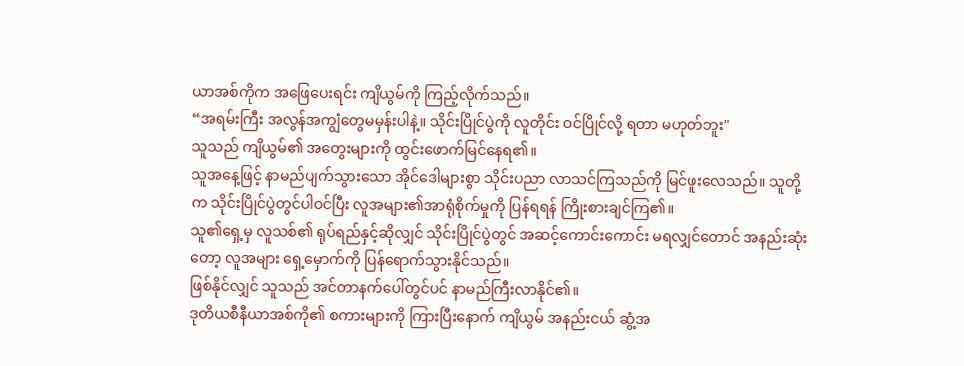ယာအစ်ကိုက အဖြေပေးရင်း ကျိယွမ်ကို ကြည့်လိုက်သည်။
“အရမ်းကြီး အလွန်အကျွံတွေမမှန်းပါနဲ့။ သိုင်းပြိုင်ပွဲကို လူတိုင်း ဝင်ပြိုင်လို့ ရတာ မဟုတ်ဘူး"
သူသည် ကျိယွမ်၏ အတွေးများကို ထွင်းဖောက်မြင်နေရ၏။
သူအနေ့ဖြင့် နာမည်ပျက်သွားသော အိုင်ဒေါများစွာ သိုင်းပညာ လာသင်ကြသည်ကို မြင်ဖူးလေသည်။ သူတို့က သိုင်းပြိုင်ပွဲတွင်ပါဝင်ပြီး လူအများ၏အာရုံစိုက်မှုကို ပြန်ရရန် ကြိုးစားချင်ကြ၏။
သူ၏ရှေ့မှ လူသစ်၏ ရုပ်ရည်နှင့်ဆိုလျှင် သိုင်းပြိုင်ပွဲတွင် အဆင့်ကောင်းကောင်း မရလျှင်တောင် အနည်းဆုံးတော့ လူအများ ရှေ့မှောက်ကို ပြန်ရောက်သွားနိုင်သည်။
ဖြစ်နိုင်လျှင် သူသည် အင်တာနက်ပေါ်တွင်ပင် နာမည်ကြီးလာနိုင်၏။
ဒုတိယစီနီယာအစ်ကို၏ စကားများကို ကြားပြီးနောက် ကျိယွမ် အနည်းငယ် ဆွံ့အ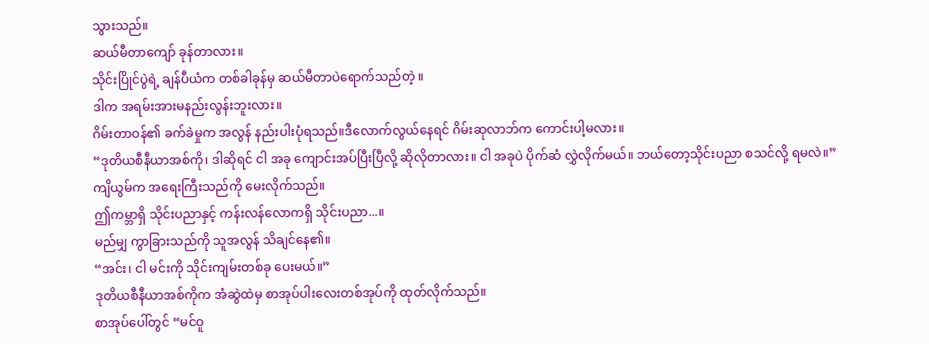သွားသည်။
ဆယ်မီတာကျော် ခုန်တာလား။
သိုင်းပြိုင်ပွဲရဲ့ ချန်ပီယံက တစ်ခါခုန်မှ ဆယ်မီတာပဲရောက်သည်တဲ့ ။
ဒါက အရမ်းအားမနည်းလွန်းဘူးလား။
ဂိမ်းတာဝန်၏ ခက်ခဲမှုက အလွန် နည်းပါးပုံရသည်။ဒီလောက်လွယ်နေရင် ဂိမ်းဆုလာဘ်က ကောင်းပါ့မလား။
“ဒုတိယစီနီယာအစ်ကို၊ ဒါဆိုရင် ငါ အခု ကျောင်းအပ်ပြီးပြီလို့ ဆိုလိုတာလား။ ငါ အခုပဲ ပိုက်ဆံ လွှဲလိုက်မယ်။ ဘယ်တော့သိုင်းပညာ စသင်လို့ ရမလဲ။”
ကျိယွမ်က အရေးကြီးသည်ကို မေးလိုက်သည်။
ဤကမ္ဘာရှိ သိုင်းပညာနှင့် ကန်းလန်လောကရှိ သိုင်းပညာ...။
မည်မျှ ကွာခြားသည်ကို သူအလွန် သိချင်နေ၏။
“အင်း၊ ငါ မင်းကို သိုင်းကျမ်းတစ်ခု ပေးမယ်။”
ဒုတိယစီနီယာအစ်ကိုက အံဆွဲထဲမှ စာအုပ်ပါးလေးတစ်အုပ်ကို ထုတ်လိုက်သည်။
စာအုပ်ပေါ်တွင် “မင်ဝူ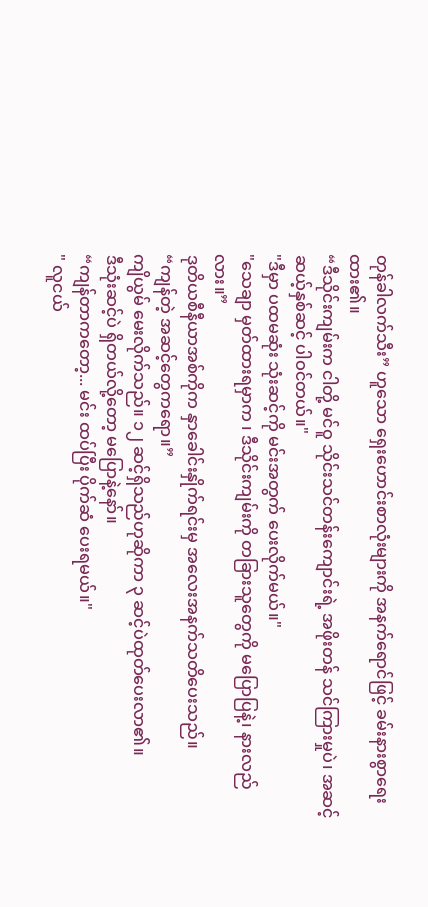တုန်ခါလက်သီး” ဟူသော ရှေးဟောင်းစာလုံးများကို အနက်ရောင်ဖြင့် ခမ်းနားစွာရေးထား၏။
“ဒီသိုင်းကျမ်းက ငါတို့ မင်ဝူ သိုင်းသင်တန်းကျောင်းရဲ့ အဖိုးတန် သင်ကြားမှုပဲ၊ အဆင့် ဆယ့်နှစ်ဆင့် ပါဝင်တယ်။"
"ဒီမှာ ပထမဆုံး သုံးဆင့်ကို မင်းအတွက် ပေးလိုက်မယ်။"
"သေချာ မှတ်ထားရမှာက ၊ ဒီသိုင်းကျမ်းကို တခြားသူတွေကို မပြောပြနဲ့၊ နားလည်လား။”
ဒုတိယစီနီယာအစ်ကိုက နှာခေါင်းနှိုက်ရင်းမှ အလေးအနက်သတိပေးသည်။
“ကျန်တဲ့ အဆင့်တွေကရော။”
ကျိယွမ် မေးလိုက်သည်။ ၁၂ ဆင့်ရှိသည်ဟုဆိုကာ ၃ ဆင့်ပဲထုတ်ပေးလာ၏။
ဒီသုံးဆင့်ပဲ ရှိတယ်လို့တော့ မပြောနဲ့နော်။
“ကျန်တာကတော့... မင်း ထပ်ပြီး ပိုက်ဆံ ပေးရမယ်။"
" လူငယ်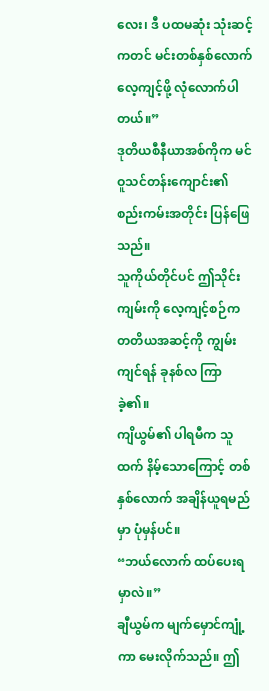လေး၊ ဒီ ပထမဆုံး သုံးဆင့်ကတင် မင်းတစ်နှစ်လောက် လေ့ကျင့်ဖို့ လုံလောက်ပါတယ်။”
ဒုတိယစီနီယာအစ်ကိုက မင်ဝူသင်တန်းကျောင်း၏ စည်းကမ်းအတိုင်း ပြန်ဖြေသည်။
သူကိုယ်တိုင်ပင် ဤသိုင်းကျမ်းကို လေ့ကျင့်စဉ်က တတိယအဆင့်ကို ကျွမ်းကျင်ရန် ခုနစ်လ ကြာခဲ့၏။
ကျိယွမ်၏ ပါရမီက သူထက် နိမ့်သောကြောင့် တစ်နှစ်လောက် အချိန်ယူရမည်မှာ ပုံမှန်ပင်။
“ဘယ်လောက် ထပ်ပေးရမှာလဲ။”
ချီယွမ်က မျက်မှောင်ကျုံ့ကာ မေးလိုက်သည်။ ဤ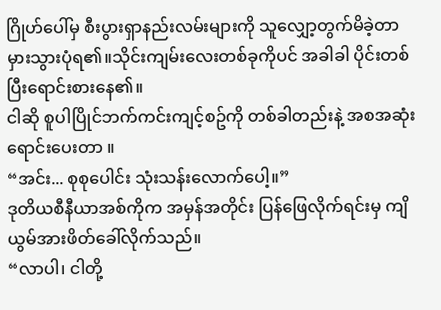ဂြိုဟ်ပေါ်မှ စီးပွားရှာနည်းလမ်းများကို သူလျှော့တွက်မိခဲ့တာ မှားသွားပုံရ၏။သိုင်းကျမ်းလေးတစ်ခုကိုပင် အခါခါ ပိုင်းတစ်ပြီးရောင်းစားနေ၏။
ငါဆို စူပါပြိုင်ဘက်ကင်းကျင့်စဥ်ကို တစ်ခါတည်းနဲ့ အစအဆုံးရောင်းပေးတာ ။
“အင်း... စုစုပေါင်း သုံးသန်းလောက်ပေါ့။”
ဒုတိယစီနီယာအစ်ကိုက အမှန်အတိုင်း ပြန်ဖြေလိုက်ရင်းမှ ကျိယွမ်အားဖိတ်ခေါ်လိုက်သည်။
“လာပါ၊ ငါတို့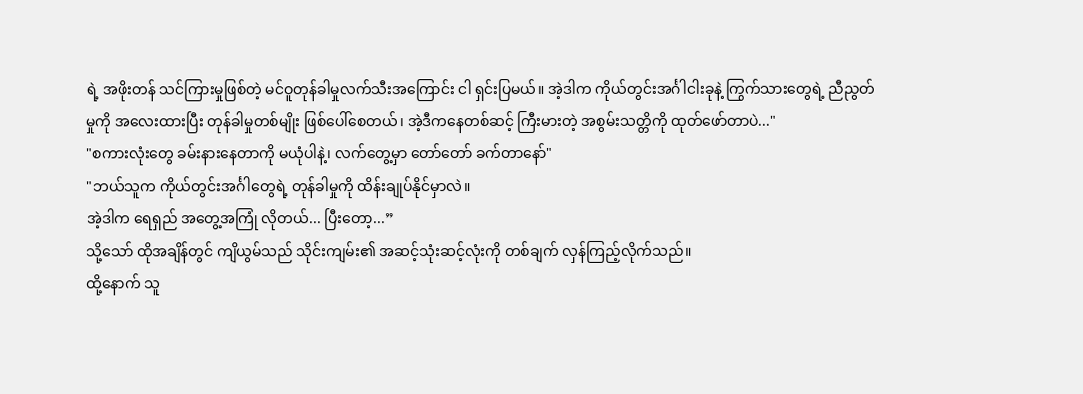ရဲ့ အဖိုးတန် သင်ကြားမှုဖြစ်တဲ့ မင်ဝူတုန်ခါမှုလက်သီးအကြောင်း ငါ ရှင်းပြမယ်။ အဲ့ဒါက ကိုယ်တွင်းအင်္ဂါငါးခုနဲ့ ကြွက်သားတွေရဲ့ ညီညွတ်မှုကို အလေးထားပြီး တုန်ခါမှုတစ်မျိုး ဖြစ်ပေါ်စေတယ်၊ အဲ့ဒီကနေတစ်ဆင့် ကြီးမားတဲ့ အစွမ်းသတ္တိကို ထုတ်ဖော်တာပဲ..."
"စကားလုံးတွေ ခမ်းနားနေတာကို မယုံပါနဲ့၊ လက်တွေ့မှာ တော်တော် ခက်တာနော်"
"ဘယ်သူက ကိုယ်တွင်းအင်္ဂါတွေရဲ့ တုန်ခါမှုကို ထိန်းချုပ်နိုင်မှာလဲ။
အဲ့ဒါက ရေရှည် အတွေ့အကြုံ လိုတယ်... ပြီးတော့...”
သို့သော် ထိုအချိန်တွင် ကျိယွမ်သည် သိုင်းကျမ်း၏ အဆင့်သုံးဆင့်လုံးကို တစ်ချက် လှန်ကြည့်လိုက်သည်။
ထို့နောက် သူ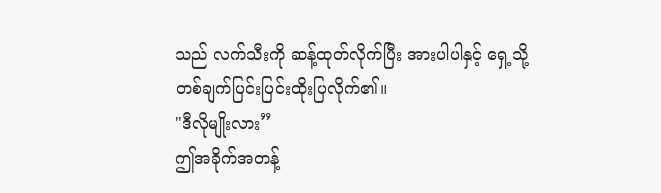သည် လက်သီးကို ဆန့်ထုတ်လိုက်ပြီး အားပါပါနှင့် ရှေ့သို့ တစ်ချက်ပြင်းပြင်းထိုးပြလိုက်၏။
"ဒီလိုမျိုးလား”
ဤအခိုက်အတန့်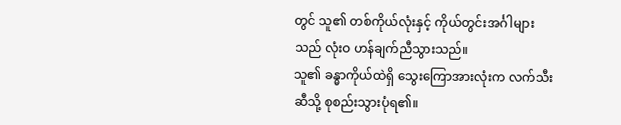တွင် သူ၏ တစ်ကိုယ်လုံးနှင့် ကိုယ်တွင်းအင်္ဂါများသည် လုံးဝ ဟန်ချက်ညီသွားသည်။
သူ၏ ခန္ဓာကိုယ်ထဲရှိ သွေးကြောအားလုံးက လက်သီးဆီသို့ စုစည်းသွားပုံရ၏။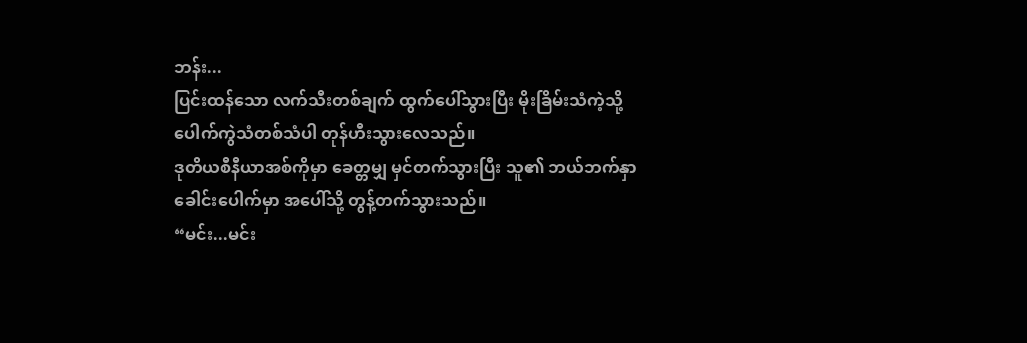ဘန်း...
ပြင်းထန်သော လက်သီးတစ်ချက် ထွက်ပေါ်သွားပြီး မိုးခြိမ်းသံကဲ့သို့ ပေါက်ကွဲသံတစ်သံပါ တုန်ဟီးသွားလေသည်။
ဒုတိယစီနီယာအစ်ကိုမှာ ခေတ္တမျှ မှင်တက်သွားပြီး သူ၏ ဘယ်ဘက်နှာခေါင်းပေါက်မှာ အပေါ်သို့ တွန့်တက်သွားသည်။
“မင်း...မင်း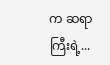က ဆရာကြီးရဲ့...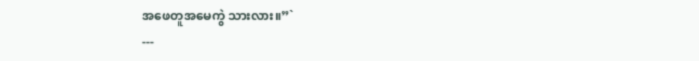အဖေတူအမေကွဲ သားလား။”`
---